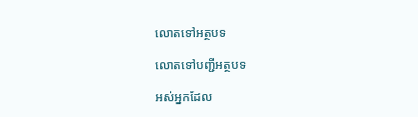លោតទៅអត្ថបទ

លោតទៅបញ្ជីអត្ថបទ

អស់អ្នកដែល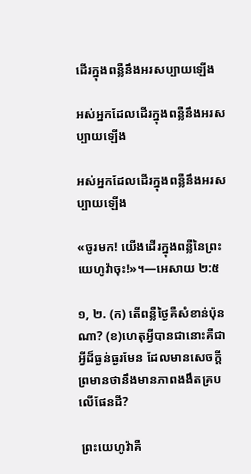ដើរក្នុងពន្លឺនឹងអរសប្បាយឡើង

អស់អ្នកដែលដើរក្នុងពន្លឺនឹងអរសប្បាយឡើង

អស់អ្នកដែលដើរក្នុងពន្លឺនឹងអរសប្បាយឡើង

«ចូរមក! យើងដើរក្នុងពន្លឺនៃព្រះយេហូវ៉ាចុះ!»។—អេសាយ ២:៥

១, ២. (ក) តើពន្លឺថ្ងៃគឺសំខាន់ប៉ុនណា? (ខ)ហេតុអ្វីបានជានោះគឺជាអ្វីដ៏ធ្ងន់ធ្ងរមែន ដែលមានសេចក្ដីព្រមានថានឹងមានភាពងងឹតគ្របលើផែនដី?

 ព្រះយេហូវ៉ាគឺ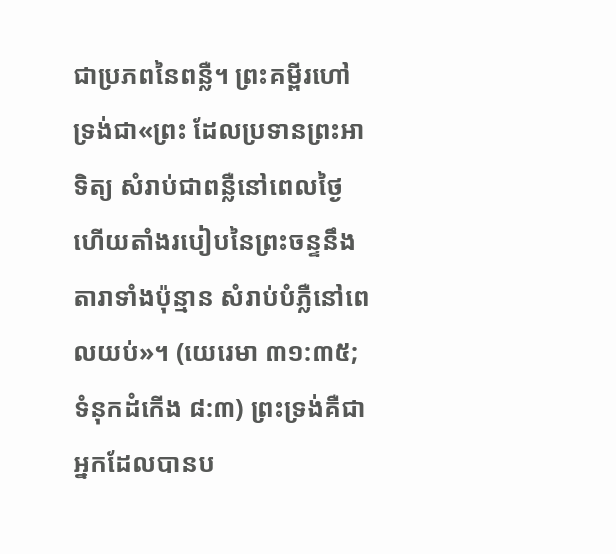ជាប្រភពនៃពន្លឺ។ ព្រះគម្ពីរហៅទ្រង់ជា«ព្រះ ដែលប្រទានព្រះអាទិត្យ សំរាប់ជាពន្លឺនៅពេលថ្ងៃ ហើយតាំងរបៀបនៃព្រះចន្ទនឹងតារាទាំងប៉ុន្មាន សំរាប់បំភ្លឺនៅពេលយប់»។ (យេរេមា ៣១:៣៥; ទំនុកដំកើង ៨:៣) ព្រះទ្រង់គឺជាអ្នកដែលបានប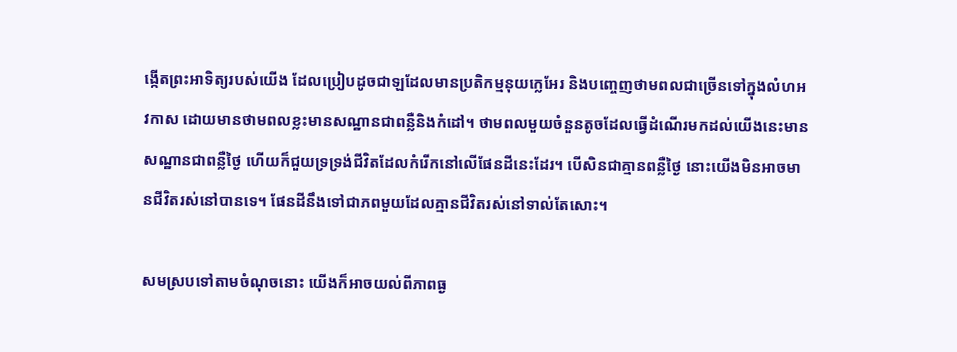ង្កើតព្រះអាទិត្យរបស់យើង ដែលប្រៀបដូចជាឡដែលមានប្រតិកម្មនុយក្លេអែរ និងបញ្ចេញថាមពលជាច្រើនទៅក្នុងលំហអវកាស ដោយមានថាមពលខ្លះមានសណ្ឋានជាពន្លឺនិងកំដៅ។ ថាមពលមួយចំនួនតូចដែលធ្វើដំណើរមកដល់យើងនេះមានសណ្ឋានជាពន្លឺថ្ងៃ ហើយក៏ជួយទ្រទ្រង់ជីវិតដែលកំរើកនៅលើផែនដីនេះដែរ។ បើសិនជាគ្មានពន្លឺថ្ងៃ នោះយើងមិនអាចមានជីវិតរស់នៅបានទេ។ ផែនដីនឹងទៅជាភពមួយដែលគ្មានជីវិតរស់នៅទាល់តែសោះ។

សមស្របទៅតាមចំណុចនោះ យើងក៏អាចយល់ពីភាពធ្ង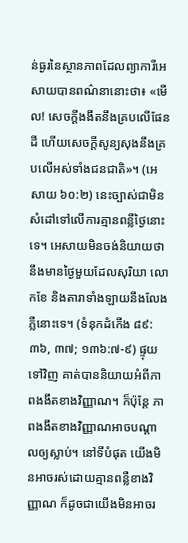ន់ធ្ងរនៃស្ថានភាពដែលព្យាការីអេសាយបានពណ៌នានោះថា៖ «មើល! សេចក្ដីងងឹតនឹងគ្របលើផែនដី ហើយសេចក្ដីសូន្យសុងនឹងគ្របលើអស់ទាំងជនជាតិ»។ (អេសាយ ៦០:២) នេះច្បាស់ជាមិនសំដៅទៅលើការគ្មានពន្លឺថ្ងៃនោះទេ។ អេសាយមិនចង់និយាយថា នឹងមានថ្ងៃមួយដែលសុរិយា លោកខែ និងតារាទាំងឡាយនឹងលែងភ្លឺនោះទេ។ (ទំនុកដំកើង ៨៩:៣៦, ៣៧; ១៣៦:៧-៩) ផ្ទុយទៅវិញ គាត់បាននិយាយអំពីភាពងងឹតខាងវិញ្ញាណ។ ក៏ប៉ុន្តែ ភាពងងឹតខាងវិញ្ញាណអាចបណ្ដាលឲ្យស្លាប់។ នៅទីបំផុត យើងមិនអាចរស់ដោយគ្មានពន្លឺខាងវិញ្ញាណ ក៏ដូចជាយើងមិនអាចរ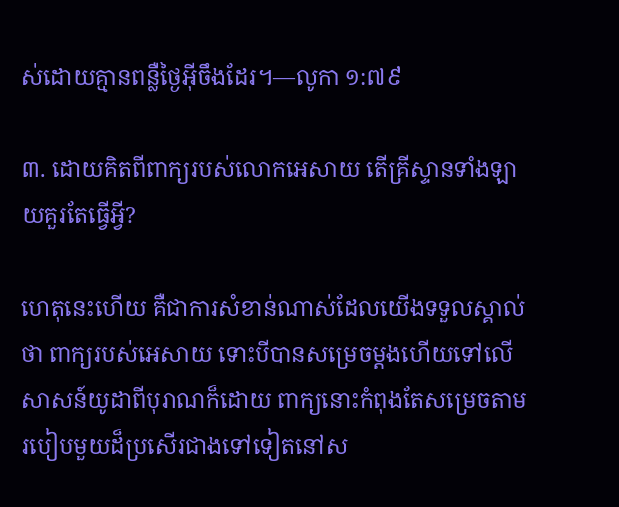ស់ដោយគ្មានពន្លឺថ្ងៃអ៊ីចឹងដែរ។—លូកា ១:៧៩

៣. ដោយគិតពីពាក្យរបស់លោកអេសាយ តើគ្រីស្ទានទាំងឡាយគួរតែធ្វើអ្វី?

ហេតុនេះហើយ គឺជាការសំខាន់ណាស់ដែលយើងទទួលស្គាល់ថា ពាក្យរបស់អេសាយ ទោះបីបានសម្រេចម្ដងហើយទៅលើសាសន៍យូដាពីបុរាណក៏ដោយ ពាក្យនោះកំពុងតែសម្រេចតាមរបៀបមួយដ៏ប្រសើរជាងទៅទៀតនៅស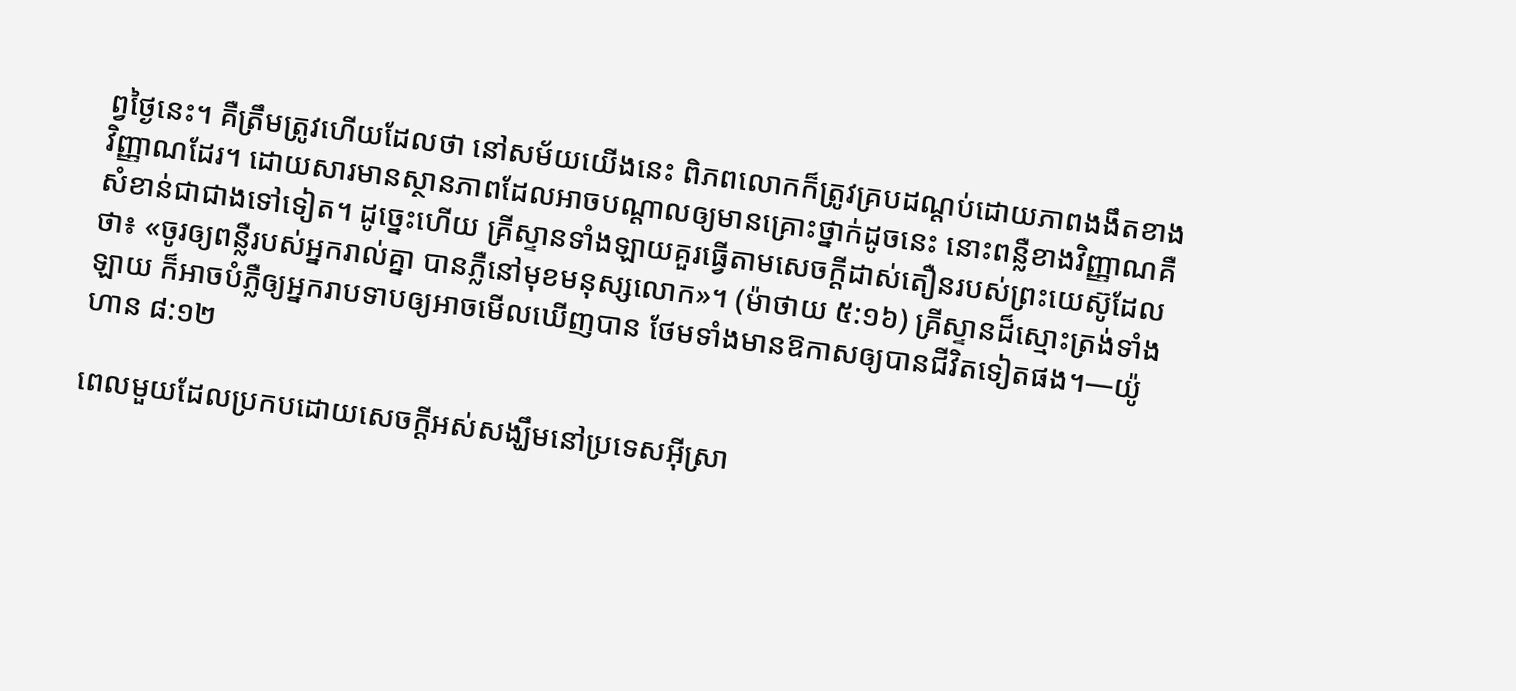ព្វថ្ងៃនេះ។ គឺត្រឹមត្រូវហើយដែលថា នៅសម័យយើងនេះ ពិភពលោកក៏ត្រូវគ្របដណ្ដប់ដោយភាពងងឹតខាងវិញ្ញាណដែរ។ ដោយសារមានស្ថានភាពដែលអាចបណ្ដាលឲ្យមានគ្រោះថ្នាក់ដូចនេះ នោះពន្លឺខាងវិញ្ញាណគឺសំខាន់ជាជាងទៅទៀត។ ដូច្នេះហើយ គ្រីស្ទានទាំងឡាយគួរធ្វើតាមសេចក្ដីដាស់តឿនរបស់ព្រះយេស៊ូដែលថា៖ «ចូរឲ្យពន្លឺរបស់អ្នករាល់គ្នា បានភ្លឺនៅមុខមនុស្សលោក»។ (ម៉ាថាយ ៥:១៦) គ្រីស្ទានដ៏ស្មោះត្រង់ទាំងឡាយ ក៏អាចបំភ្លឺឲ្យអ្នករាបទាបឲ្យអាចមើលឃើញបាន ថែមទាំងមានឱកាសឲ្យបានជីវិតទៀតផង។—យ៉ូហាន ៨:១២

ពេលមួយដែលប្រកបដោយសេចក្ដីអស់សង្ឃឹមនៅប្រទេសអ៊ីស្រា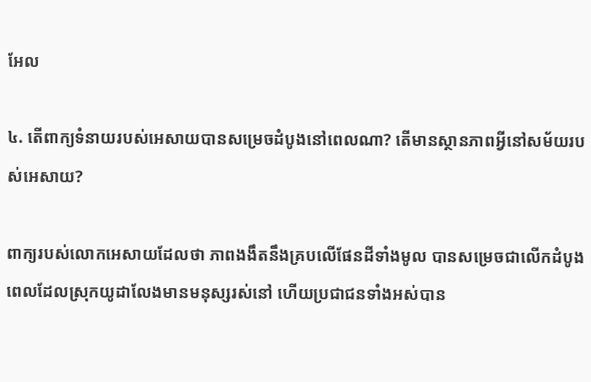អែល

៤. តើពាក្យទំនាយរបស់អេសាយបានសម្រេចដំបូងនៅពេលណា? តើមានស្ថានភាពអ្វីនៅសម័យរបស់អេសាយ?

ពាក្យរបស់លោកអេសាយដែលថា ភាពងងឹតនឹងគ្របលើផែនដីទាំងមូល បានសម្រេចជាលើកដំបូង ពេលដែលស្រុកយូដាលែងមានមនុស្សរស់នៅ ហើយប្រជាជនទាំងអស់បាន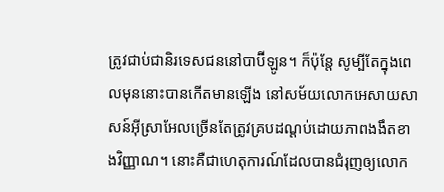ត្រូវជាប់ជានិរទេសជននៅបាប៊ីឡូន។ ក៏ប៉ុន្តែ សូម្បីតែក្នុងពេលមុននោះបានកើតមានឡើង នៅសម័យលោកអេសាយសាសន៍អ៊ីស្រាអែលច្រើនតែត្រូវគ្របដណ្ដប់ដោយភាពងងឹតខាងវិញ្ញាណ។ នោះគឺជាហេតុការណ៍ដែលបានជំរុញឲ្យលោក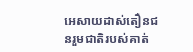អេសាយដាស់តឿនជនរួមជាតិរបស់គាត់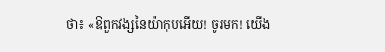ថា៖ «ឱពួកវង្សនៃយ៉ាកុបអើយ! ចូរមក! យើង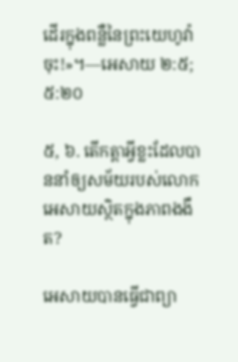ដើរក្នុងពន្លឺនៃព្រះយេហូវ៉ាចុះ!»។—អេសាយ ២:៥; ៥:២០

៥, ៦. តើកត្ដាអ្វីខ្លះដែលបាននាំឲ្យសម័យរបស់លោកអេសាយស្ថិតក្នុងភាពងងឹត?

អេសាយបានធ្វើជាព្យា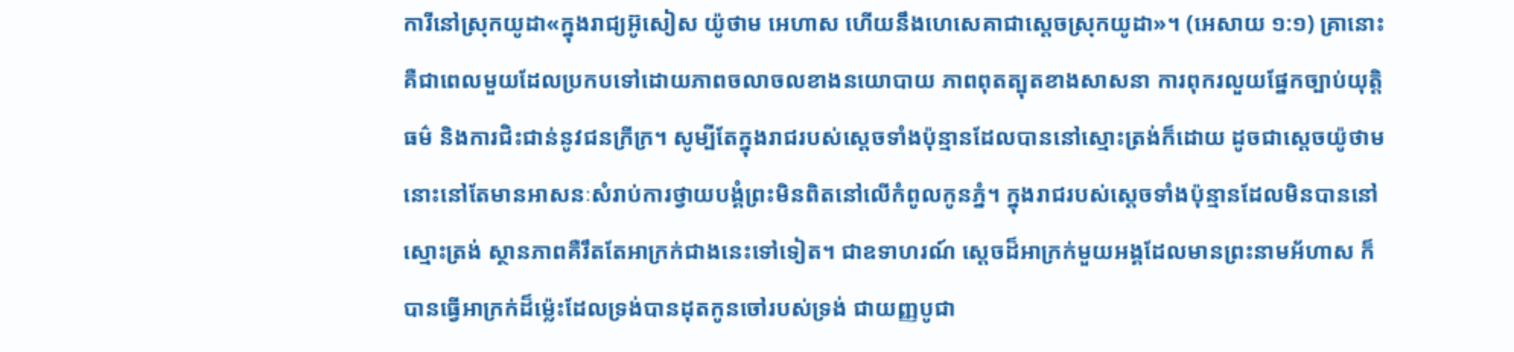ការីនៅស្រុកយូដា«ក្នុងរាជ្យអ៊ូសៀស យ៉ូថាម អេហាស ហើយនឹងហេសេគាជាស្តេចស្រុកយូដា»។ (អេសាយ ១:១) គ្រានោះគឺជាពេលមួយដែលប្រកបទៅដោយភាពចលាចលខាងនយោបាយ ភាពពុតត្បុតខាងសាសនា ការពុករលួយផ្នែកច្បាប់យុត្ដិធម៌ និងការជិះជាន់នូវជនក្រីក្រ។ សូម្បីតែក្នុងរាជរបស់ស្តេចទាំងប៉ុន្មានដែលបាននៅស្មោះត្រង់ក៏ដោយ ដូចជាស្តេចយ៉ូថាម នោះនៅតែមានអាសនៈសំរាប់ការថ្វាយបង្គំព្រះមិនពិតនៅលើកំពូលកូនភ្នំ។ ក្នុងរាជរបស់ស្តេចទាំងប៉ុន្មានដែលមិនបាននៅស្មោះត្រង់ ស្ថានភាពគឺរឹតតែអាក្រក់ជាងនេះទៅទៀត។ ជាឧទាហរណ៍ ស្តេចដ៏អាក្រក់មួយអង្គដែលមានព្រះនាមអ័ហាស ក៏បានធ្វើអាក្រក់ដ៏ម្ល៉េះដែលទ្រង់បានដុតកូនចៅរបស់ទ្រង់ ជាយញ្ញបូជា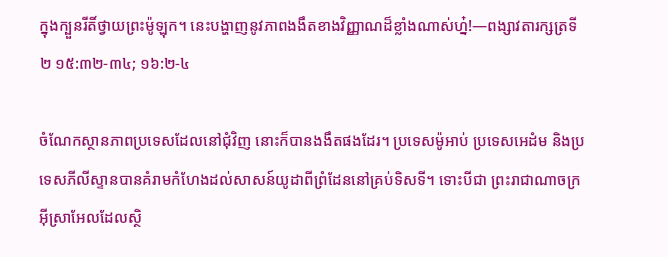ក្នុងក្បួនរីតិ៍ថ្វាយព្រះម៉ូឡុក។ នេះបង្ហាញនូវភាពងងឹតខាងវិញ្ញាណដ៏ខ្លាំងណាស់ហ្ន៎!—ពង្សាវតារក្សត្រទី២ ១៥:៣២-៣៤; ១៦:២-៤

ចំណែកស្ថានភាពប្រទេសដែលនៅជុំវិញ នោះក៏បានងងឹតផងដែរ។ ប្រទេសម៉ូអាប់ ប្រទេសអេដំម និងប្រទេសភីលីស្ទានបានគំរាមកំហែងដល់សាសន៍យូដាពីព្រំដែននៅគ្រប់ទិសទី។ ទោះបីជា ព្រះរាជាណាចក្រអ៊ីស្រាអែលដែលស្ថិ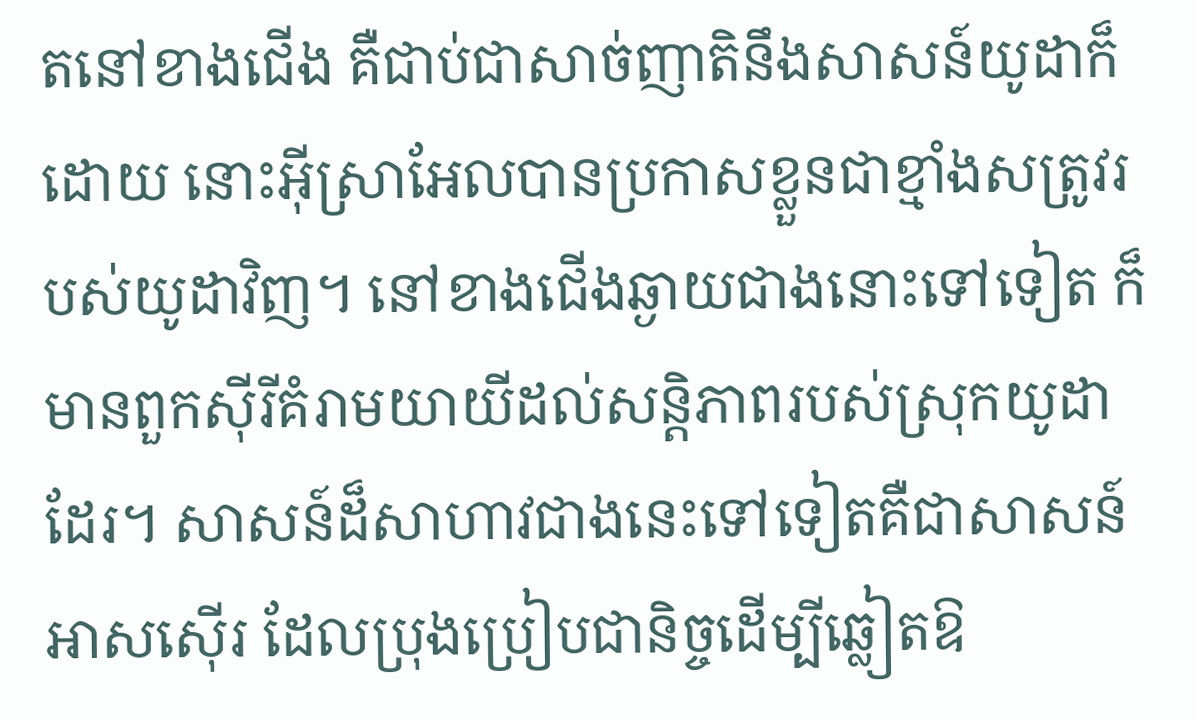តនៅខាងជើង គឺជាប់ជាសាច់ញាតិនឹងសាសន៍យូដាក៏ដោយ នោះអ៊ីស្រាអែលបានប្រកាសខ្លួនជាខ្មាំងសត្រូវរបស់យូដាវិញ។ នៅខាងជើងឆ្ងាយជាងនោះទៅទៀត ក៏មានពួកស៊ីរីគំរាមយាយីដល់សន្ដិភាពរបស់ស្រុកយូដាដែរ។ សាសន៍ដ៏សាហាវជាងនេះទៅទៀតគឺជាសាសន៍អាសស៊ើរ ដែលប្រុងប្រៀបជានិច្ចដើម្បីឆ្លៀតឱ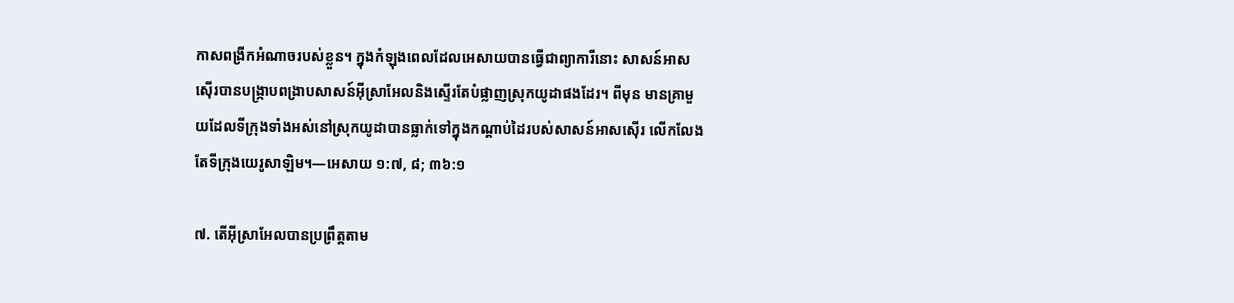កាសពង្រីកអំណាចរបស់ខ្លួន។ ក្នុងកំឡុងពេលដែលអេសាយបានធ្វើជាព្យាការីនោះ សាសន៍អាសស៊ើរបានបង្ក្រាបពង្រាបសាសន៍អ៊ីស្រាអែលនិងស្ទើរតែបំផ្លាញស្រុកយូដាផងដែរ។ ពីមុន មានគ្រាមួយដែលទីក្រុងទាំងអស់នៅស្រុកយូដាបានធ្លាក់ទៅក្នុងកណ្ដាប់ដៃរបស់សាសន៍អាសស៊ើរ លើកលែងតែទីក្រុងយេរូសាឡិម។—អេសាយ ១:៧, ៨; ៣៦:១

៧. តើអ៊ីស្រាអែលបានប្រព្រឹត្តតាម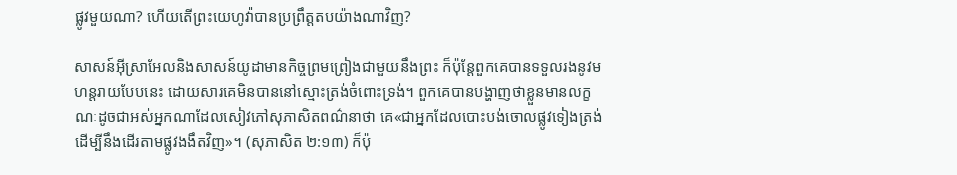ផ្លូវមួយណា? ហើយតើព្រះយេហូវ៉ាបានប្រព្រឹត្តតបយ៉ាងណាវិញ?

សាសន៍អ៊ីស្រាអែលនិងសាសន៍យូដាមានកិច្ចព្រមព្រៀងជាមួយនឹងព្រះ ក៏ប៉ុន្តែពួកគេបានទទួលរងនូវមហន្តរាយបែបនេះ ដោយសារគេមិនបាននៅស្មោះត្រង់ចំពោះទ្រង់។ ពួកគេបានបង្ហាញថាខ្លួនមានលក្ខណៈដូចជាអស់អ្នកណាដែលសៀវភៅសុភាសិតពណ៌នាថា គេ«ជាអ្នកដែលបោះបង់ចោលផ្លូវទៀងត្រង់ ដើម្បីនឹងដើរតាមផ្លូវងងឹតវិញ»។ (សុភាសិត ២:១៣) ក៏ប៉ុ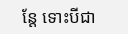ន្តែ ទោះបីជា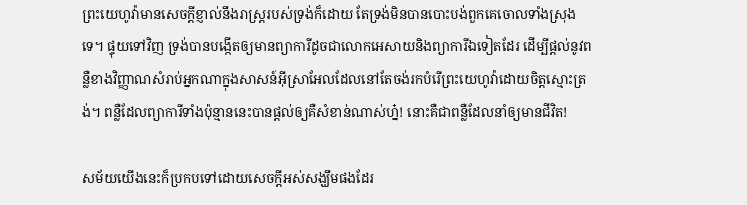ព្រះយេហូវ៉ាមានសេចក្ដីខ្ញាល់នឹងរាស្ត្ររបស់ទ្រង់ក៏ដោយ តែទ្រង់មិនបានបោះបង់ពួកគេចោលទាំងស្រុងទេ។ ផ្ទុយទៅវិញ ទ្រង់បានបង្កើតឲ្យមានព្យាការីដូចជាលោកអេសាយនិងព្យាការីឯទៀតដែរ ដើម្បីផ្ដល់នូវពន្លឺខាងវិញ្ញាណសំរាប់អ្នកណាក្នុងសាសន៍អ៊ីស្រាអែលដែលនៅតែចង់រកបំរើព្រះយេហូវ៉ាដោយចិត្តស្មោះត្រង់។ ពន្លឺដែលព្យាការីទាំងប៉ុន្មាននេះបានផ្ដល់ឲ្យគឺសំខាន់ណាស់ហ្ន៎! នោះគឺជាពន្លឺដែលនាំឲ្យមានជីវិត!

សម័យយើងនេះក៏ប្រកបទៅដោយសេចក្ដីអស់សង្ឃឹមផងដែរ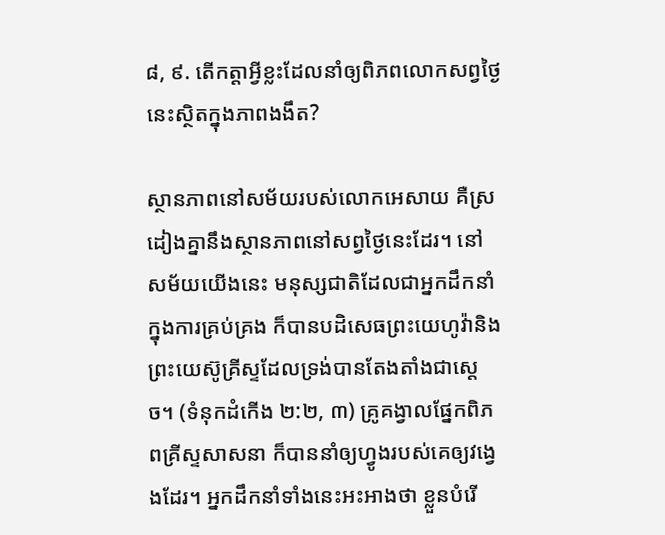៨, ៩. តើកត្ដាអ្វីខ្លះដែលនាំឲ្យពិភពលោកសព្វថ្ងៃនេះស្ថិតក្នុងភាពងងឹត?

ស្ថានភាពនៅសម័យរបស់លោកអេសាយ គឺស្រដៀងគ្នានឹងស្ថានភាពនៅសព្វថ្ងៃនេះដែរ។ នៅសម័យយើងនេះ មនុស្សជាតិដែលជាអ្នកដឹកនាំក្នុងការគ្រប់គ្រង ក៏បានបដិសេធព្រះយេហូវ៉ានិងព្រះយេស៊ូគ្រីស្ទដែលទ្រង់បានតែងតាំងជាស្តេច។ (ទំនុកដំកើង ២:២, ៣) គ្រូគង្វាលផ្នែកពិភពគ្រីស្ទសាសនា ក៏បាននាំឲ្យហ្វូងរបស់គេឲ្យវង្វេងដែរ។ អ្នកដឹកនាំទាំងនេះអះអាងថា ខ្លួនបំរើ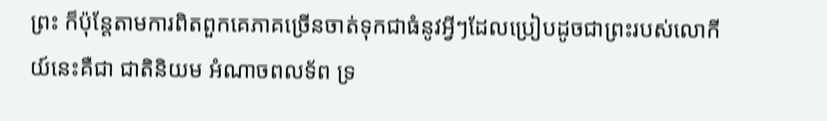ព្រះ ក៏ប៉ុន្តែតាមការពិតពួកគេភាគច្រើនចាត់ទុកជាធំនូវអ្វីៗដែលប្រៀបដូចជាព្រះរបស់លោកីយ៍នេះគឺជា ជាតិនិយម អំណាចពលទ័ព ទ្រ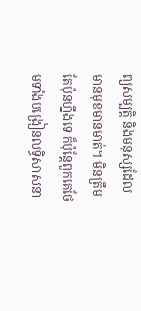ព្យសម្បត្ដិ និងមនុស្សដែលមានមុខមានមាត់។ មិនត្រឹមតែប៉ុនហ្នឹងទេ ក៏ប៉ុន្តែពួកគេថែមទាំងបង្រៀនលទ្ធិសាសនា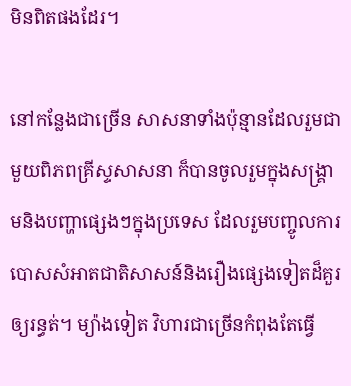មិនពិតផងដែរ។

នៅកន្លែងជាច្រើន សាសនាទាំងប៉ុន្មានដែលរួមជាមួយពិភពគ្រីស្ទសាសនា ក៏បានចូលរួមក្នុងសង្គ្រាមនិងបញ្ហាផ្សេងៗក្នុងប្រទេស ដែលរួមបញ្ចូលការបោសសំអាតជាតិសាសន៍និងរឿងផ្សេងទៀតដ៏គួរឲ្យរន្ធត់។ ម្យ៉ាងទៀត វិហារជាច្រើនកំពុងតែធ្វើ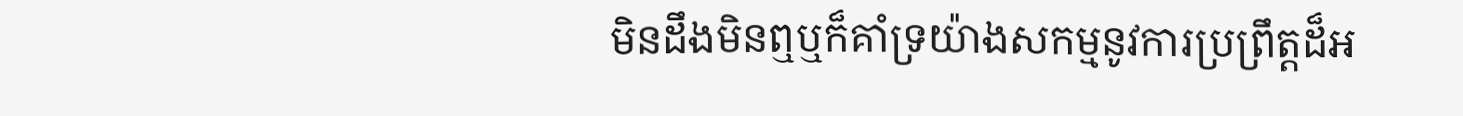មិនដឹងមិនឮឬក៏គាំទ្រយ៉ាងសកម្មនូវការប្រព្រឹត្តដ៏អ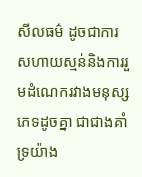សីលធម៌ ដូចជាការសហាយស្មន់និងការរួមដំណេករវាងមនុស្សភេទដូចគ្នា ជាជាងគាំទ្រយ៉ាង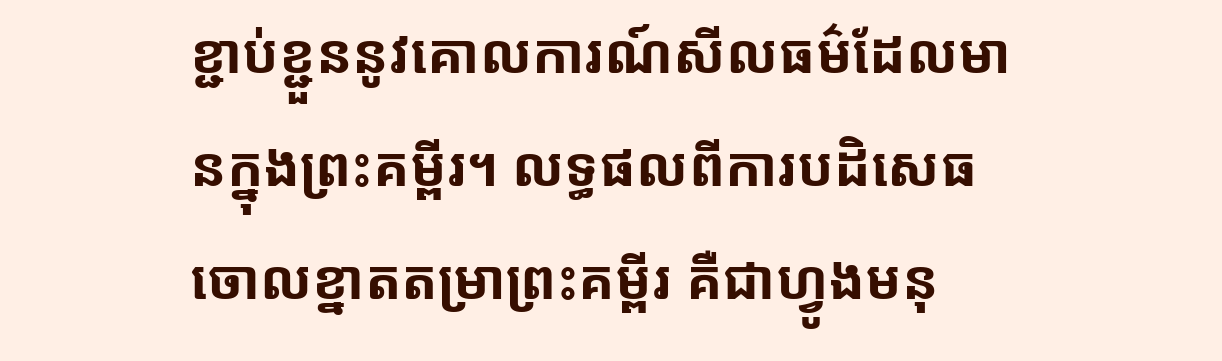ខ្ជាប់ខ្ជួននូវគោលការណ៍សីលធម៌ដែលមានក្នុងព្រះគម្ពីរ។ លទ្ធផលពីការបដិសេធចោលខ្នាតតម្រាព្រះគម្ពីរ គឺជាហ្វូងមនុ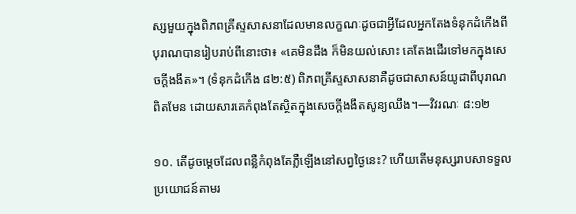ស្សមួយក្នុងពិភពគ្រីស្ទសាសនាដែលមានលក្ខណៈដូចជាអ្វីដែលអ្នកតែងទំនុកដំកើងពីបុរាណបានរៀបរាប់ពីនោះថា៖ «គេមិនដឹង ក៏មិនយល់សោះ គេតែងដើរទៅមកក្នុងសេចក្ដីងងឹត»។ (ទំនុកដំកើង ៨២:៥) ពិភពគ្រីស្ទសាសនាគឺដូចជាសាសន៍យូដាពីបុរាណពិតមែន ដោយសារគេកំពុងតែស្ថិតក្នុងសេចក្ដីងងឹតសូន្យឈឹង។—វិវរណៈ ៨:១២

១០. តើដូចម្ដេចដែលពន្លឺកំពុងតែភ្លឺឡើងនៅសព្វថ្ងៃនេះ? ហើយតើមនុស្សរាបសាទទួលប្រយោជន៍តាមរ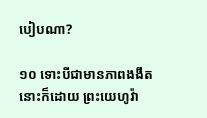បៀបណា?

១០ ទោះបីជាមានភាពងងឹតនោះក៏ដោយ ព្រះយេហូវ៉ា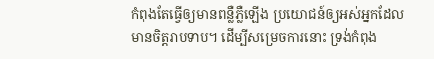កំពុងតែធ្វើឲ្យមានពន្លឺភ្លឺឡើង ប្រយោជន៍ឲ្យអស់អ្នកដែលមានចិត្តរាបទាប។ ដើម្បីសម្រេចការនោះ ទ្រង់កំពុង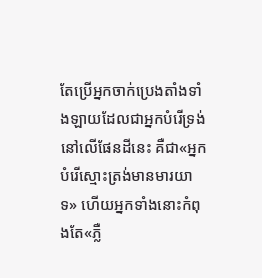តែប្រើអ្នកចាក់ប្រេងតាំងទាំងឡាយដែលជាអ្នកបំរើទ្រង់នៅលើផែនដីនេះ គឺជា«អ្នកបំរើស្មោះត្រង់មានមារយាទ» ហើយអ្នកទាំងនោះកំពុងតែ«ភ្លឺ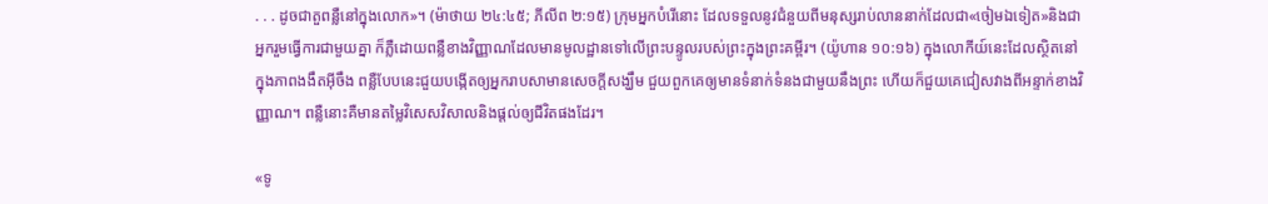. . . ដូចជាតួពន្លឺនៅក្នុងលោក»។ (ម៉ាថាយ ២៤:៤៥; ភីលីព ២:១៥) ក្រុមអ្នកបំរើនោះ ដែលទទួលនូវជំនួយពីមនុស្សរាប់លាននាក់ដែលជា«ចៀមឯទៀត»និងជាអ្នករួមធ្វើការជាមួយគ្នា ក៏ភ្លឺដោយពន្លឺខាងវិញ្ញាណដែលមានមូលដ្ឋានទៅលើព្រះបន្ទូលរបស់ព្រះក្នុងព្រះគម្ពីរ។ (យ៉ូហាន ១០:១៦) ក្នុងលោកីយ៍នេះដែលស្ថិតនៅក្នុងភាពងងឹតអ៊ីចឹង ពន្លឺបែបនេះជួយបង្កើតឲ្យអ្នករាបសាមានសេចក្ដីសង្ឃឹម ជួយពួកគេឲ្យមានទំនាក់ទំនងជាមួយនឹងព្រះ ហើយក៏ជួយគេជៀសវាងពីអន្ទាក់ខាងវិញ្ញាណ។ ពន្លឺនោះគឺមានតម្លៃវិសេសវិសាលនិងផ្ដល់ឲ្យជីវិតផងដែរ។

«ទូ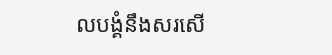លបង្គំនឹងសរសើ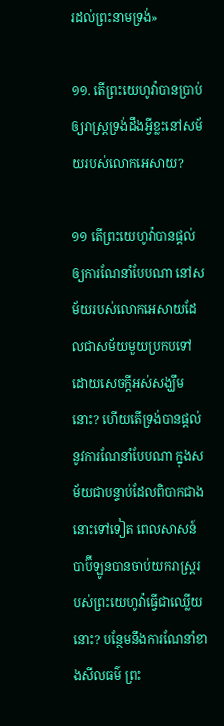រដល់ព្រះនាមទ្រង់»

១១. តើព្រះយេហូវ៉ាបានប្រាប់ឲ្យរាស្ត្រទ្រង់ដឹងអ្វីខ្លះនៅសម័យរបស់លោកអេសាយ?

១១ តើព្រះយេហូវ៉ាបានផ្ដល់ឲ្យការណែនាំបែបណា នៅសម័យរបស់លោកអេសាយដែលជាសម័យមួយប្រកបទៅដោយសេចក្ដីអស់សង្ឃឹមនោះ? ហើយតើទ្រង់បានផ្ដល់នូវការណែនាំបែបណា ក្នុងសម័យជាបន្ទាប់ដែលពិបាកជាងនោះទៅទៀត ពេលសាសន៍បាប៊ីឡូនបានចាប់យករាស្ត្ររបស់ព្រះយេហូវ៉ាធ្វើជាឈ្លើយនោះ? បន្ថែមនឹងការណែនាំខាងសីលធម៌ ព្រះ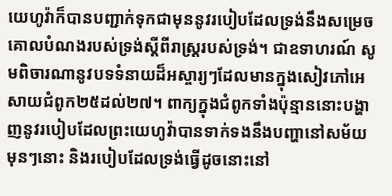យេហូវ៉ាក៏បានបញ្ជាក់ទុកជាមុននូវរបៀបដែលទ្រង់នឹងសម្រេចគោលបំណងរបស់ទ្រង់ស្តីពីរាស្ត្ររបស់ទ្រង់។ ជាឧទាហរណ៍ សូមពិចារណានូវបទទំនាយដ៏អស្ចារ្យៗដែលមានក្នុងសៀវភៅអេសាយជំពូក២៥ដល់២៧។ ពាក្យក្នុងជំពូកទាំងប៉ុន្មាននោះបង្ហាញនូវរបៀបដែលព្រះយេហូវ៉ាបានទាក់ទងនឹងបញ្ហានៅសម័យមុនៗនោះ និងរបៀបដែលទ្រង់ធ្វើដូចនោះនៅ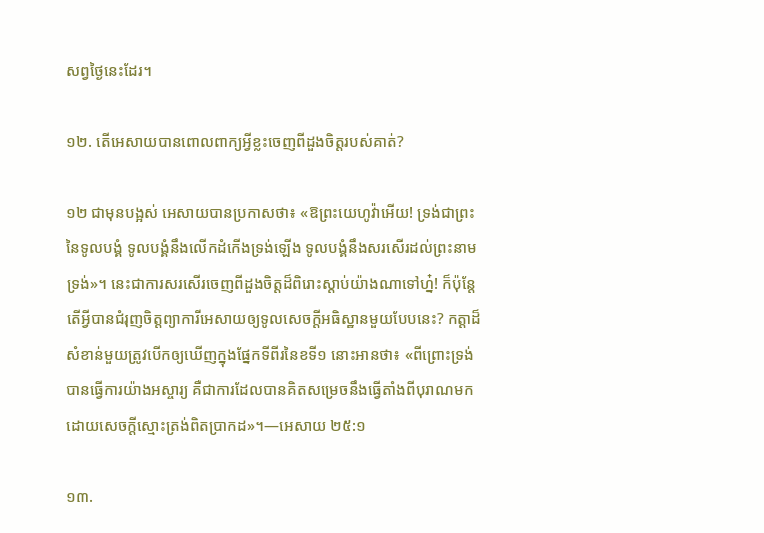សព្វថ្ងៃនេះដែរ។

១២. តើអេសាយបានពោលពាក្យអ្វីខ្លះចេញពីដួងចិត្តរបស់គាត់?

១២ ជាមុនបង្អស់ អេសាយបានប្រកាសថា៖ «ឱព្រះយេហូវ៉ាអើយ! ទ្រង់ជាព្រះនៃទូលបង្គំ ទូលបង្គំនឹងលើកដំកើងទ្រង់ឡើង ទូលបង្គំនឹងសរសើរដល់ព្រះនាមទ្រង់»។ នេះជាការសរសើរចេញពីដួងចិត្តដ៏ពិរោះស្ដាប់យ៉ាងណាទៅហ្ន៎! ក៏ប៉ុន្តែ តើអ្វីបានជំរុញចិត្តព្យាការីអេសាយឲ្យទូលសេចក្ដីអធិស្ឋានមួយបែបនេះ? កត្ដាដ៏សំខាន់មួយត្រូវបើកឲ្យឃើញក្នុងផ្នែកទីពីរនៃខទី១ នោះអានថា៖ «ពីព្រោះទ្រង់បានធ្វើការយ៉ាងអស្ចារ្យ គឺជាការដែលបានគិតសម្រេចនឹងធ្វើតាំងពីបុរាណមក ដោយសេចក្ដីស្មោះត្រង់ពិតប្រាកដ»។—អេសាយ ២៥:១

១៣.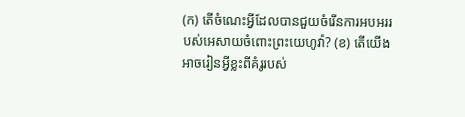(ក) តើចំណេះអ្វីដែលបានជួយចំរើនការអបអររបស់អេសាយចំពោះព្រះយេហូវ៉ា? (ខ) តើយើងអាចរៀនអ្វីខ្លះពីគំរូរបស់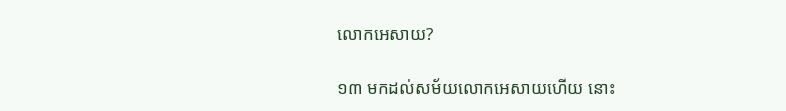លោកអេសាយ?

១៣ មកដល់សម័យលោកអេសាយហើយ នោះ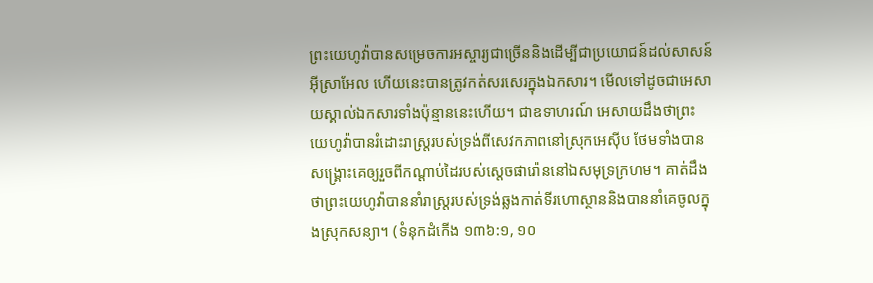ព្រះយេហូវ៉ាបានសម្រេចការអស្ចារ្យជាច្រើននិងដើម្បីជាប្រយោជន៍ដល់សាសន៍អ៊ីស្រាអែល ហើយនេះបានត្រូវកត់សរសេរក្នុងឯកសារ។ មើលទៅដូចជាអេសាយស្គាល់ឯកសារទាំងប៉ុន្មាននេះហើយ។ ជាឧទាហរណ៍ អេសាយដឹងថាព្រះយេហូវ៉ាបានរំដោះរាស្ត្ររបស់ទ្រង់ពីសេវកភាពនៅស្រុកអេស៊ីប ថែមទាំងបានសង្គ្រោះគេឲ្យរួចពីកណ្ដាប់ដៃរបស់ស្តេចផារ៉ោននៅឯសមុទ្រក្រហម។ គាត់ដឹងថាព្រះយេហូវ៉ាបាននាំរាស្ត្ររបស់ទ្រង់ឆ្លងកាត់ទីរហោស្ថាននិងបាននាំគេចូលក្នុងស្រុកសន្យា។ (ទំនុកដំកើង ១៣៦:១, ១០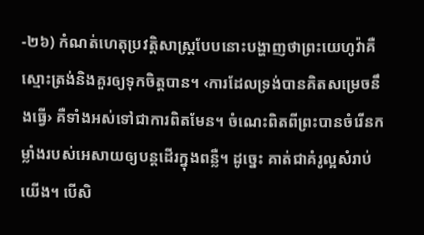-២៦) កំណត់ហេតុប្រវត្ដិសាស្ត្របែបនោះបង្ហាញថាព្រះយេហូវ៉ាគឺស្មោះត្រង់និងគួរឲ្យទុកចិត្តបាន។ ‹ការដែលទ្រង់បានគិតសម្រេចនឹងធ្វើ› គឺទាំងអស់ទៅជាការពិតមែន។ ចំណេះពិតពីព្រះបានចំរើនកម្លាំងរបស់អេសាយឲ្យបន្តដើរក្នុងពន្លឺ។ ដូច្នេះ គាត់ជាគំរូល្អសំរាប់យើង។ បើសិ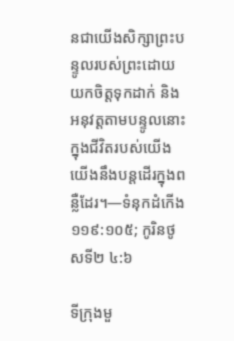នជាយើងសិក្សាព្រះបន្ទូលរបស់ព្រះដោយយកចិត្តទុកដាក់ និងអនុវត្តតាមបន្ទូលនោះក្នុងជីវិតរបស់យើង យើងនឹងបន្តដើរក្នុងពន្លឺដែរ។—ទំនុកដំកើង ១១៩:១០៥; កូរិនថូសទី២ ៤:៦

ទីក្រុងមួ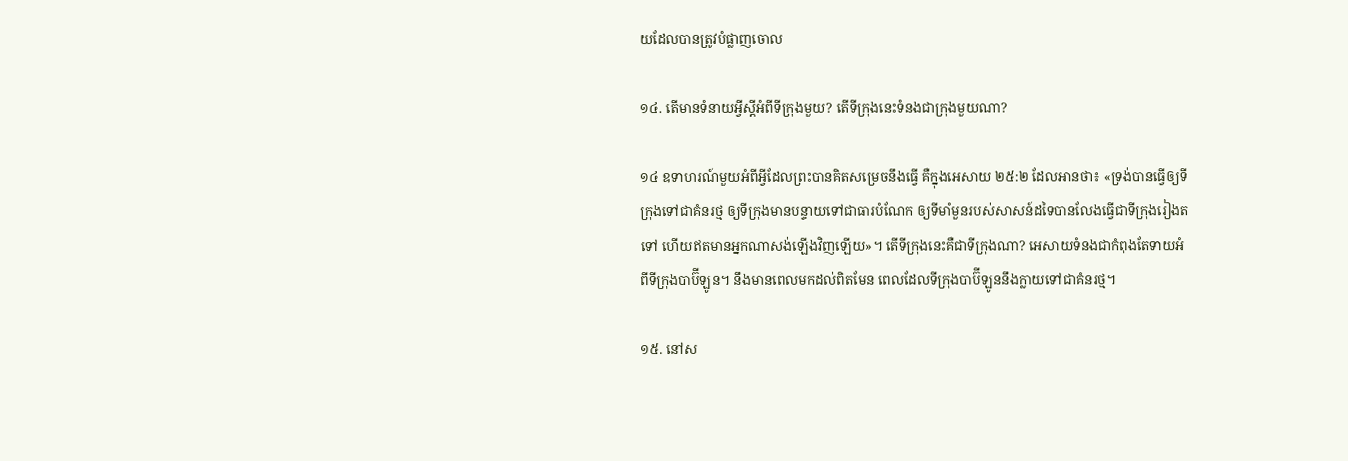យដែលបានត្រូវបំផ្លាញចោល

១៤. តើមានទំនាយអ្វីស្តីអំពីទីក្រុងមួយ? តើទីក្រុងនេះទំនងជាក្រុងមួយណា?

១៤ ឧទាហរណ៍មួយអំពីអ្វីដែលព្រះបានគិតសម្រេចនឹងធ្វើ គឺក្នុងអេសាយ ២៥:២ ដែលអានថា៖ «ទ្រង់បានធ្វើឲ្យទីក្រុងទៅជាគំនរថ្ម ឲ្យទីក្រុងមានបន្ទាយទៅជាធារបំណែក ឲ្យទីមាំមួនរបស់សាសន៍ដទៃបានលែងធ្វើជាទីក្រុងរៀងតទៅ ហើយឥតមានអ្នកណាសង់ឡើងវិញឡើយ»។ តើទីក្រុងនេះគឺជាទីក្រុងណា? អេសាយទំនងជាកំពុងតែទាយអំពីទីក្រុងបាប៊ីឡូន។ នឹងមានពេលមកដល់ពិតមែន ពេលដែលទីក្រុងបាប៊ីឡូននឹងក្លាយទៅជាគំនរថ្ម។

១៥. នៅស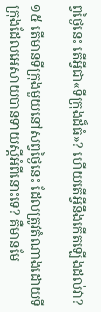ព្វថ្ងៃនេះ តើអ្វីជា«ទីក្រុងដ៏ធំ»? ហើយតើអ្វីនឹងកើតឡើងដល់វា?

១៥ តើមានទីក្រុងមួយនៅសព្វថ្ងៃនេះ ដែលត្រូវតំណាងដោយទីក្រុងដែលអេសាយបានទាយស្តីអំពីនោះទេ? គឺមានមែ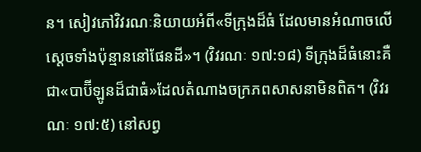ន។ សៀវភៅវិវរណៈនិយាយអំពី«ទីក្រុងដ៏ធំ ដែលមានអំណាចលើស្តេចទាំងប៉ុន្មាននៅផែនដី»។ (វិវរណៈ ១៧:១៨) ទីក្រុងដ៏ធំនោះគឺជា«បាប៊ីឡូនដ៏ជាធំ»ដែលតំណាងចក្រភពសាសនាមិនពិត។ (វិវរណៈ ១៧:៥) នៅសព្វ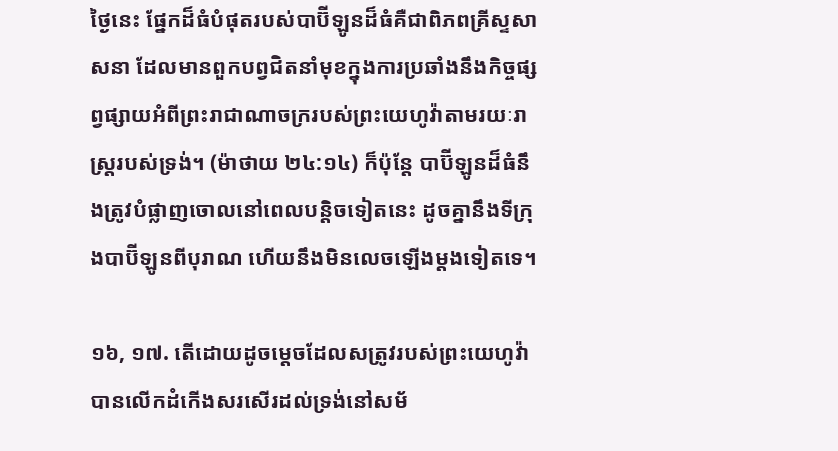ថ្ងៃនេះ ផ្នែកដ៏ធំបំផុតរបស់បាប៊ីឡូនដ៏ធំគឺជាពិភពគ្រីស្ទសាសនា ដែលមានពួកបព្វជិតនាំមុខក្នុងការប្រឆាំងនឹងកិច្ចផ្សព្វផ្សាយអំពីព្រះរាជាណាចក្ររបស់ព្រះយេហូវ៉ាតាមរយៈរាស្ត្ររបស់ទ្រង់។ (ម៉ាថាយ ២៤:១៤) ក៏ប៉ុន្តែ បាប៊ីឡូនដ៏ធំនឹងត្រូវបំផ្លាញចោលនៅពេលបន្ដិចទៀតនេះ ដូចគ្នានឹងទីក្រុងបាប៊ីឡូនពីបុរាណ ហើយនឹងមិនលេចឡើងម្ដងទៀតទេ។

១៦, ១៧. តើដោយដូចម្ដេចដែលសត្រូវរបស់ព្រះយេហូវ៉ាបានលើកដំកើងសរសើរដល់ទ្រង់នៅសម័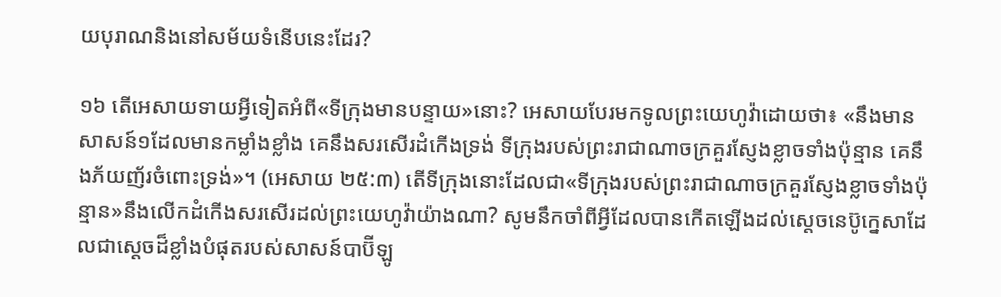យបុរាណនិងនៅសម័យទំនើបនេះដែរ?

១៦ តើអេសាយទាយអ្វីទៀតអំពី«ទីក្រុងមានបន្ទាយ»នោះ? អេសាយបែរមកទូលព្រះយេហូវ៉ាដោយថា៖ «នឹងមានសាសន៍១ដែលមានកម្លាំងខ្លាំង គេនឹងសរសើរដំកើងទ្រង់ ទីក្រុងរបស់ព្រះរាជាណាចក្រគួរស្ញែងខ្លាចទាំងប៉ុន្មាន គេនឹងភ័យញ័រចំពោះទ្រង់»។ (អេសាយ ២៥:៣) តើទីក្រុងនោះដែលជា«ទីក្រុងរបស់ព្រះរាជាណាចក្រគួរស្ញែងខ្លាចទាំងប៉ុន្មាន»នឹងលើកដំកើងសរសើរដល់ព្រះយេហូវ៉ាយ៉ាងណា? សូមនឹកចាំពីអ្វីដែលបានកើតឡើងដល់ស្តេចនេប៊ូក្នេសាដែលជាស្តេចដ៏ខ្លាំងបំផុតរបស់សាសន៍បាប៊ីឡូ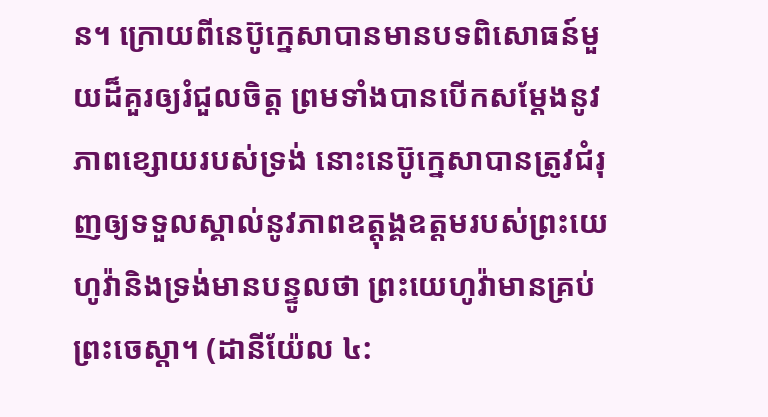ន។ ក្រោយពីនេប៊ូក្នេសាបានមានបទពិសោធន៍មួយដ៏គួរឲ្យរំជួលចិត្ត ព្រមទាំងបានបើកសម្ដែងនូវភាពខ្សោយរបស់ទ្រង់ នោះនេប៊ូក្នេសាបានត្រូវជំរុញឲ្យទទួលស្គាល់នូវភាពឧត្តុង្គឧត្តមរបស់ព្រះយេហូវ៉ានិងទ្រង់មានបន្ទូលថា ព្រះយេហូវ៉ាមានគ្រប់ព្រះចេស្ដា។ (ដានីយ៉ែល ៤: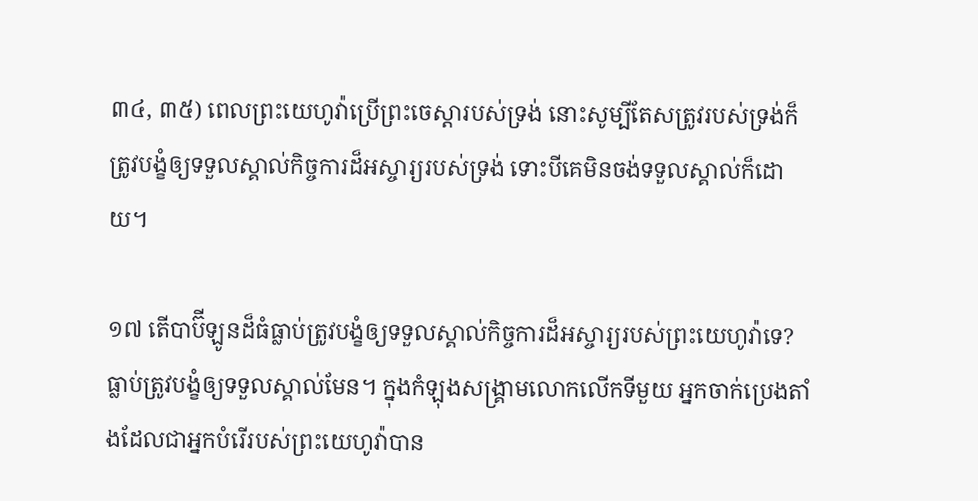៣៤, ៣៥) ពេលព្រះយេហូវ៉ាប្រើព្រះចេស្ដារបស់ទ្រង់ នោះសូម្បីតែសត្រូវរបស់ទ្រង់ក៏ត្រូវបង្ខំឲ្យទទួលស្គាល់កិច្ចការដ៏អស្ចារ្យរបស់ទ្រង់ ទោះបីគេមិនចង់ទទួលស្គាល់ក៏ដោយ។

១៧ តើបាប៊ីឡូនដ៏ធំធ្លាប់ត្រូវបង្ខំឲ្យទទួលស្គាល់កិច្ចការដ៏អស្ចារ្យរបស់ព្រះយេហូវ៉ាទេ? ធ្លាប់ត្រូវបង្ខំឲ្យទទួលស្គាល់មែន។ ក្នុងកំឡុងសង្គ្រាមលោកលើកទីមួយ អ្នកចាក់ប្រេងតាំងដែលជាអ្នកបំរើរបស់ព្រះយេហូវ៉ាបាន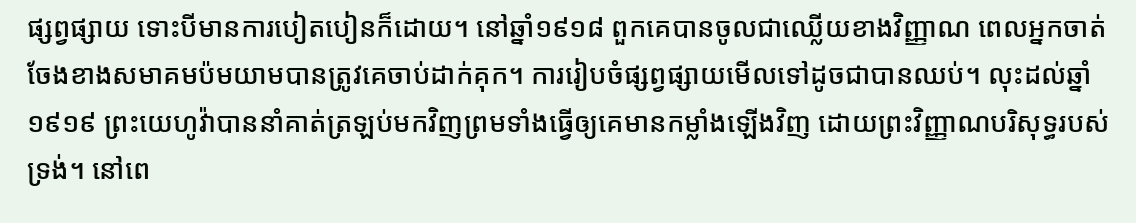ផ្សព្វផ្សាយ ទោះបីមានការបៀតបៀនក៏ដោយ។ នៅឆ្នាំ១៩១៨ ពួកគេបានចូលជាឈ្លើយខាងវិញ្ញាណ ពេលអ្នកចាត់ចែងខាងសមាគមប៉មយាមបានត្រូវគេចាប់ដាក់គុក។ ការរៀបចំផ្សព្វផ្សាយមើលទៅដូចជាបានឈប់។ លុះដល់ឆ្នាំ១៩១៩ ព្រះយេហូវ៉ាបាននាំគាត់ត្រឡប់មកវិញព្រមទាំងធ្វើឲ្យគេមានកម្លាំងឡើងវិញ ដោយព្រះវិញ្ញាណបរិសុទ្ធរបស់ទ្រង់។ នៅពេ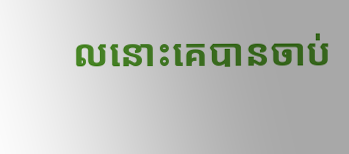លនោះគេបានចាប់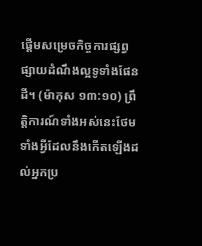ផ្ដើមសម្រេចកិច្ចការផ្សព្វផ្សាយដំណឹងល្អទូទាំងផែនដី។ (ម៉ាកុស ១៣:១០) ព្រឹត្ដិការណ៍ទាំងអស់នេះថែមទាំងអ្វីដែលនឹងកើតឡើងដល់អ្នកប្រ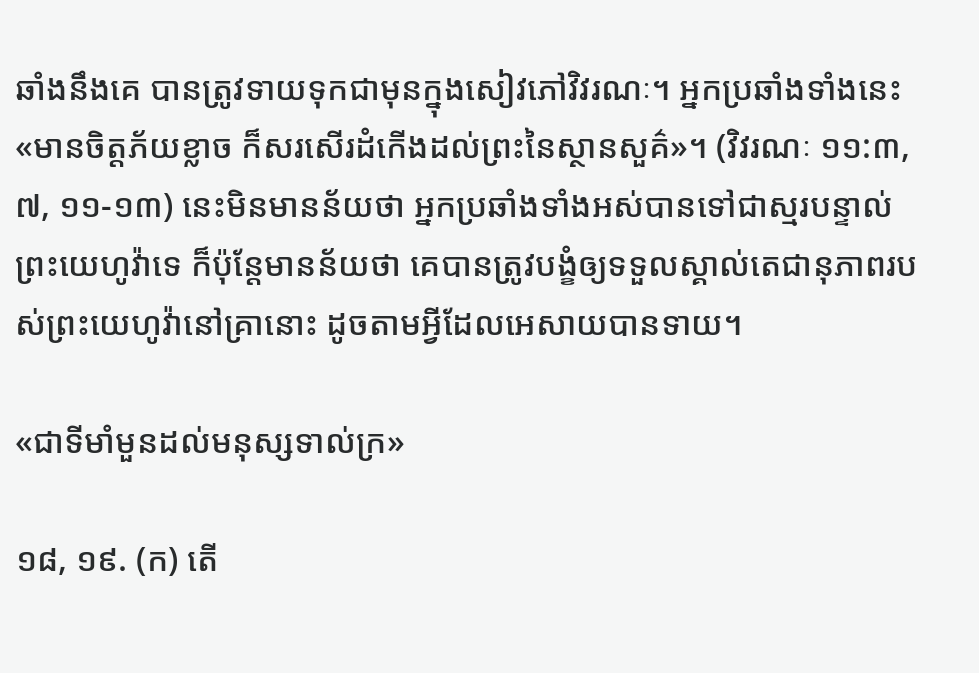ឆាំងនឹងគេ បានត្រូវទាយទុកជាមុនក្នុងសៀវភៅវិវរណៈ។ អ្នកប្រឆាំងទាំងនេះ«មានចិត្តភ័យខ្លាច ក៏សរសើរដំកើងដល់ព្រះនៃស្ថានសួគ៌»។ (វិវរណៈ ១១:៣, ៧, ១១-១៣) នេះមិនមានន័យថា អ្នកប្រឆាំងទាំងអស់បានទៅជាស្មរបន្ទាល់ព្រះយេហូវ៉ាទេ ក៏ប៉ុន្តែមានន័យថា គេបានត្រូវបង្ខំឲ្យទទួលស្គាល់តេជានុភាពរបស់ព្រះយេហូវ៉ានៅគ្រានោះ ដូចតាមអ្វីដែលអេសាយបានទាយ។

«ជាទីមាំមួនដល់មនុស្សទាល់ក្រ»

១៨, ១៩. (ក) តើ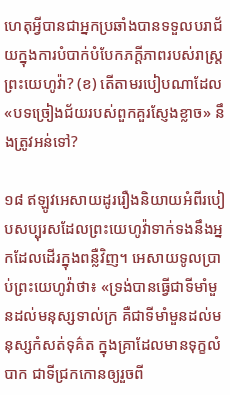ហេតុអ្វីបានជាអ្នកប្រឆាំងបានទទួលបរាជ័យក្នុងការបំបាក់បំបែកភក្ដីភាពរបស់រាស្ត្រព្រះយេហូវ៉ា? (ខ) តើតាមរបៀបណាដែល«បទច្រៀងជ័យរបស់ពួកគួរស្ញែងខ្លាច» នឹងត្រូវអន់ទៅ?

១៨ ឥឡូវអេសាយដូររឿងនិយាយអំពីរបៀបសប្បុរសដែលព្រះយេហូវ៉ាទាក់ទងនឹងអ្នកដែលដើរក្នុងពន្លឺវិញ។ អេសាយទូលប្រាប់ព្រះយេហូវ៉ាថា៖ «ទ្រង់បានធ្វើជាទីមាំមួនដល់មនុស្សទាល់ក្រ គឺជាទីមាំមួនដល់មនុស្សកំសត់ទុគ៌ត ក្នុងគ្រាដែលមានទុក្ខលំបាក ជាទីជ្រកកោនឲ្យរួចពី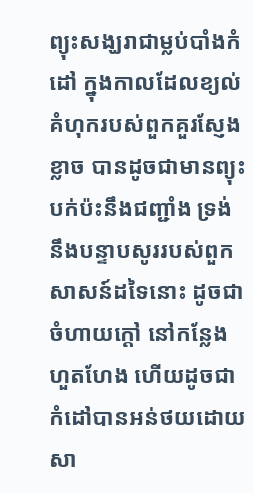ព្យុះសង្ឃរាជាម្លប់បាំងកំដៅ ក្នុងកាលដែលខ្យល់គំហុករបស់ពួកគួរស្ញែងខ្លាច បានដូចជាមានព្យុះបក់ប៉ះនឹងជញ្ជាំង ទ្រង់នឹងបន្ទាបសូររបស់ពួកសាសន៍ដទៃនោះ ដូចជាចំហាយក្ដៅ នៅកន្លែងហួតហែង ហើយដូចជាកំដៅបានអន់ថយដោយសា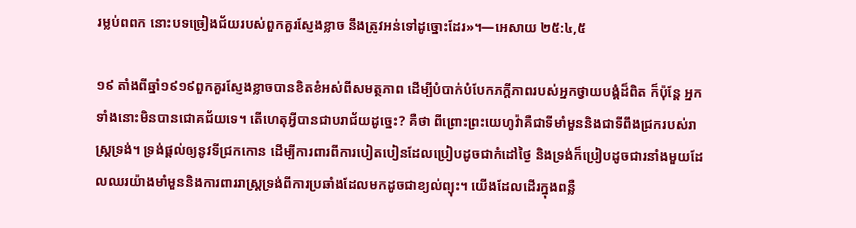រម្លប់ពពក នោះបទច្រៀងជ័យរបស់ពួកគួរស្ញែងខ្លាច នឹងត្រូវអន់ទៅដូច្នោះដែរ»។—អេសាយ ២៥:៤,៥

១៩ តាំងពីឆ្នាំ១៩១៩ពួកគួរស្ញែងខ្លាចបានខិតខំអស់ពីសមត្ថភាព ដើម្បីបំបាក់បំបែកភក្ដីភាពរបស់អ្នកថ្វាយបង្គំដ៏ពិត ក៏ប៉ុន្តែ អ្នកទាំងនោះមិនបានជោគជ័យទេ។ តើហេតុអ្វីបានជាបរាជ័យដូច្នេះ? គឺថា ពីព្រោះព្រះយេហូវ៉ាគឺជាទីមាំមួននិងជាទីពឹងជ្រករបស់រាស្ត្រទ្រង់។ ទ្រង់ផ្ដល់ឲ្យនូវទីជ្រកកោន ដើម្បីការពារពីការបៀតបៀនដែលប្រៀបដូចជាកំដៅថ្ងៃ និងទ្រង់ក៏ប្រៀបដូចជារនាំងមួយដែលឈរយ៉ាងមាំមួននិងការពាររាស្ត្រទ្រង់ពីការប្រឆាំងដែលមកដូចជាខ្យល់ព្យុះ។ យើងដែលដើរក្នុងពន្លឺ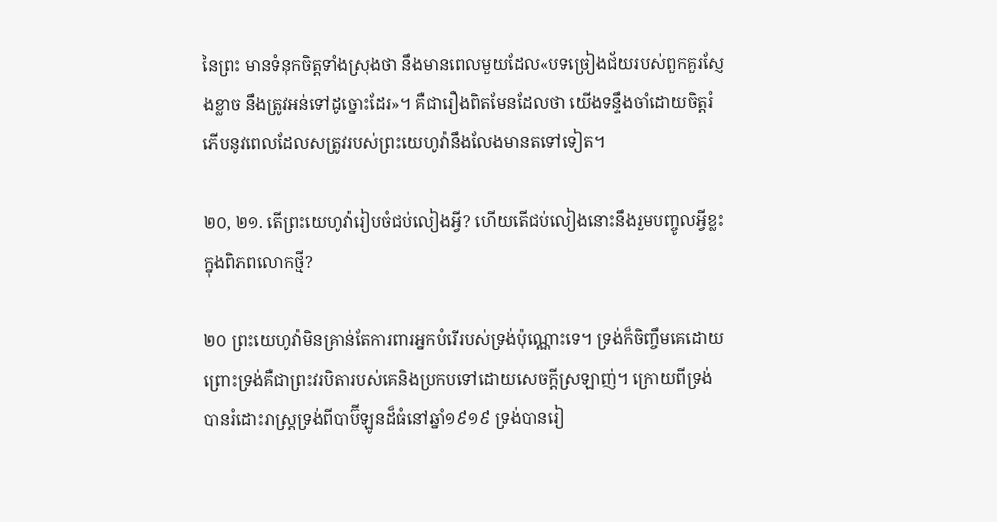នៃព្រះ មានទំនុកចិត្តទាំងស្រុងថា នឹងមានពេលមួយដែល«បទច្រៀងជ័យរបស់ពួកគួរស្ញែងខ្លាច នឹងត្រូវអន់ទៅដូច្នោះដែរ»។ គឺជារឿងពិតមែនដែលថា យើងទន្ទឹងចាំដោយចិត្តរំភើបនូវពេលដែលសត្រូវរបស់ព្រះយេហូវ៉ានឹងលែងមានតទៅទៀត។

២០, ២១. តើព្រះយេហូវ៉ារៀបចំជប់លៀងអ្វី? ហើយតើជប់លៀងនោះនឹងរួមបញ្ចូលអ្វីខ្លះក្នុងពិភពលោកថ្មី?

២០ ព្រះយេហូវ៉ាមិនគ្រាន់តែការពារអ្នកបំរើរបស់ទ្រង់ប៉ុណ្ណោះទេ។ ទ្រង់ក៏ចិញ្ចឹមគេដោយព្រោះទ្រង់គឺជាព្រះវរបិតារបស់គេនិងប្រកបទៅដោយសេចក្ដីស្រឡាញ់។ ក្រោយពីទ្រង់បានរំដោះរាស្ត្រទ្រង់ពីបាប៊ីឡូនដ៏ធំនៅឆ្នាំ១៩១៩ ទ្រង់បានរៀ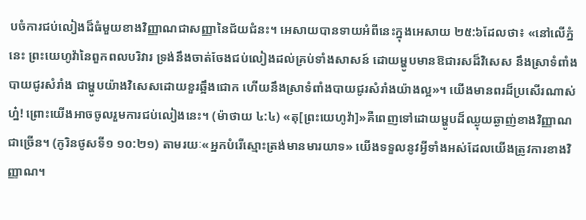បចំការជប់លៀងដ៏ធំមួយខាងវិញ្ញាណជាសញ្ញានៃជ័យជំនះ។ អេសាយបានទាយអំពីនេះក្នុងអេសាយ ២៥:៦ដែលថា៖ «នៅលើភ្នំនេះ ព្រះយេហូវ៉ានៃពួកពលបរិវារ ទ្រង់នឹងចាត់ចែងជប់លៀងដល់គ្រប់ទាំងសាសន៍ ដោយម្ហូបមានឱជារសដ៏វិសេស នឹងស្រាទំពាំងបាយជូរសំរាំង ជាម្ហូបយ៉ាងវិសេសដោយខួរឆ្អឹងជោក ហើយនឹងស្រាទំពាំងបាយជូរសំរាំងយ៉ាងល្អ»។ យើងមានពរដ៏ប្រសើរណាស់ហ្ន៎! ព្រោះយើងអាចចូលរួមការជប់លៀងនេះ។ (ម៉ាថាយ ៤:៤) «តុ[ព្រះយេហូវ៉ា]»គឺពេញទៅដោយម្ហូបដ៏ឈ្ងុយឆ្ងាញ់ខាងវិញ្ញាណជាច្រើន។ (កូរិនថូសទី១ ១០:២១) តាមរយៈ«អ្នកបំរើស្មោះត្រង់មានមារយាទ» យើងទទួលនូវអ្វីទាំងអស់ដែលយើងត្រូវការខាងវិញ្ញាណ។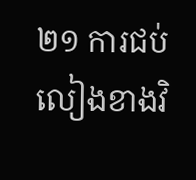២១ ការជប់លៀងខាងវិ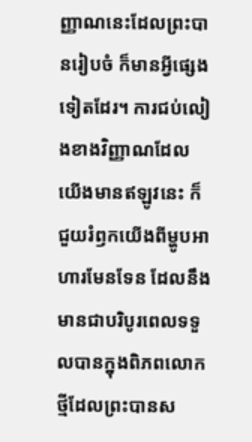ញ្ញាណនេះដែលព្រះបានរៀបចំ ក៏មានអ្វីផ្សេងទៀតដែរ។ ការជប់លៀងខាងវិញ្ញាណដែលយើងមានឥឡូវនេះ ក៏ជួយរំឭកយើងពីម្ហូបអាហារមែនទែន ដែលនឹងមានជាបរិបូរពេលទទួលបានក្នុងពិភពលោកថ្មីដែលព្រះបានស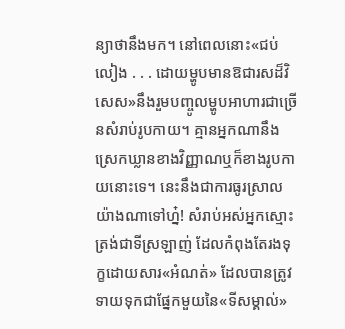ន្យាថានឹងមក។ នៅពេលនោះ«ជប់លៀង . . . ដោយម្ហូបមានឱជារសដ៏វិសេស»នឹងរួមបញ្ចូលម្ហូបអាហារជាច្រើនសំរាប់រូបកាយ។ គ្មានអ្នកណានឹងស្រេកឃ្លានខាងវិញ្ញាណឬក៏ខាងរូបកាយនោះទេ។ នេះនឹងជាការធូរស្រាលយ៉ាងណាទៅហ្ន៎! សំរាប់អស់អ្នកស្មោះត្រង់ជាទីស្រឡាញ់ ដែលកំពុងតែរងទុក្ខដោយសារ«អំណត់» ដែលបានត្រូវទាយទុកជាផ្នែកមួយនៃ«ទីសម្គាល់»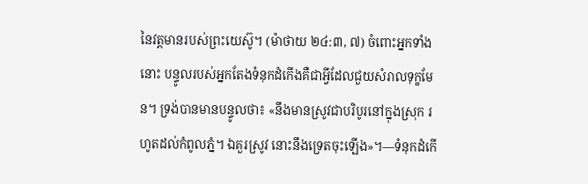នៃវត្តមានរបស់ព្រះយេស៊ូ។ (ម៉ាថាយ ២៤:៣, ៧) ចំពោះអ្នកទាំងនោះ បន្ទូលរបស់អ្នកតែងទំនុកដំកើងគឺជាអ្វីដែលជួយសំរាលទុក្ខមែន។ ទ្រង់បានមានបន្ទូលថា៖ «នឹងមានស្រូវជាបរិបូរនៅក្នុងស្រុក រហូតដល់កំពូលភ្នំ។ ឯគួរស្រូវ នោះនឹងទ្រេតចុះឡើង»។—ទំនុកដំកើ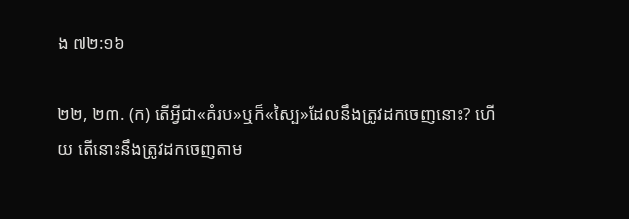ង ៧២:១៦

២២, ២៣. (ក) តើអ្វីជា«គំរប»ឬក៏«ស្បៃ»ដែលនឹងត្រូវដកចេញនោះ? ហើយ តើនោះនឹងត្រូវដកចេញតាម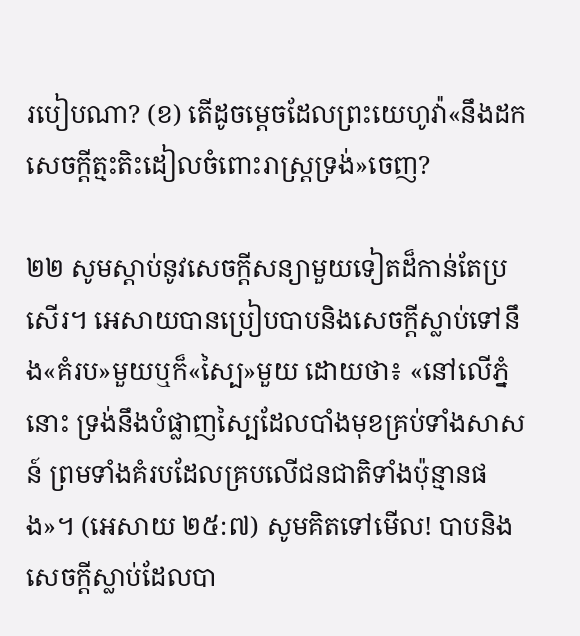របៀបណា? (ខ) តើដូចម្ដេចដែលព្រះយេហូវ៉ា«នឹងដកសេចក្ដីត្មះតិះដៀលចំពោះរាស្ត្រទ្រង់»ចេញ?

២២ សូមស្ដាប់នូវសេចក្ដីសន្យាមួយទៀតដ៏កាន់តែប្រសើរ។ អេសាយបានប្រៀបបាបនិងសេចក្ដីស្លាប់ទៅនឹង«គំរប»មួយឬក៏«ស្បៃ»មួយ ដោយថា៖ «នៅលើភ្នំនោះ ទ្រង់នឹងបំផ្លាញស្បៃដែលបាំងមុខគ្រប់ទាំងសាសន៍ ព្រមទាំងគំរបដែលគ្របលើជនជាតិទាំងប៉ុន្មានផង»។ (អេសាយ ២៥:៧) សូមគិតទៅមើល! បាបនិងសេចក្ដីស្លាប់ដែលបា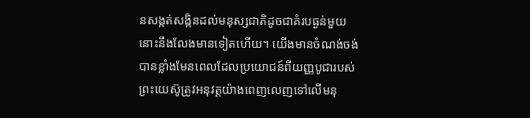នសង្កត់សង្កិនដល់មនុស្សជាតិដូចជាគំរបធ្ងន់មួយ នោះនឹងលែងមានទៀតហើយ។ យើងមានចំណង់ចង់បានខ្លាំងមែនពេលដែលប្រយោជន៍ពីយញ្ញបូជារបស់ព្រះយេស៊ូត្រូវអនុវត្តយ៉ាងពេញលេញទៅលើមនុ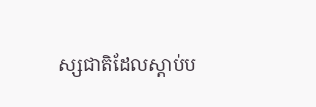ស្សជាតិដែលស្ដាប់ប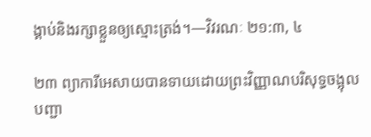ង្គាប់និងរក្សាខ្លួនឲ្យស្មោះត្រង់។—វិវរណៈ ២១:៣, ៤

២៣ ព្យាការីអេសាយបានទាយដោយព្រះវិញ្ញាណបរិសុទ្ធចង្អុលបញ្ជា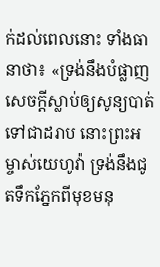ក់ដល់ពេលនោះ ទាំងធានាថា៖ «ទ្រង់នឹងបំផ្លាញសេចក្ដីស្លាប់ឲ្យសូន្យបាត់ទៅជាដរាប នោះព្រះអម្ចាស់យេហូវ៉ា ទ្រង់នឹងជូតទឹកភ្នែកពីមុខមនុ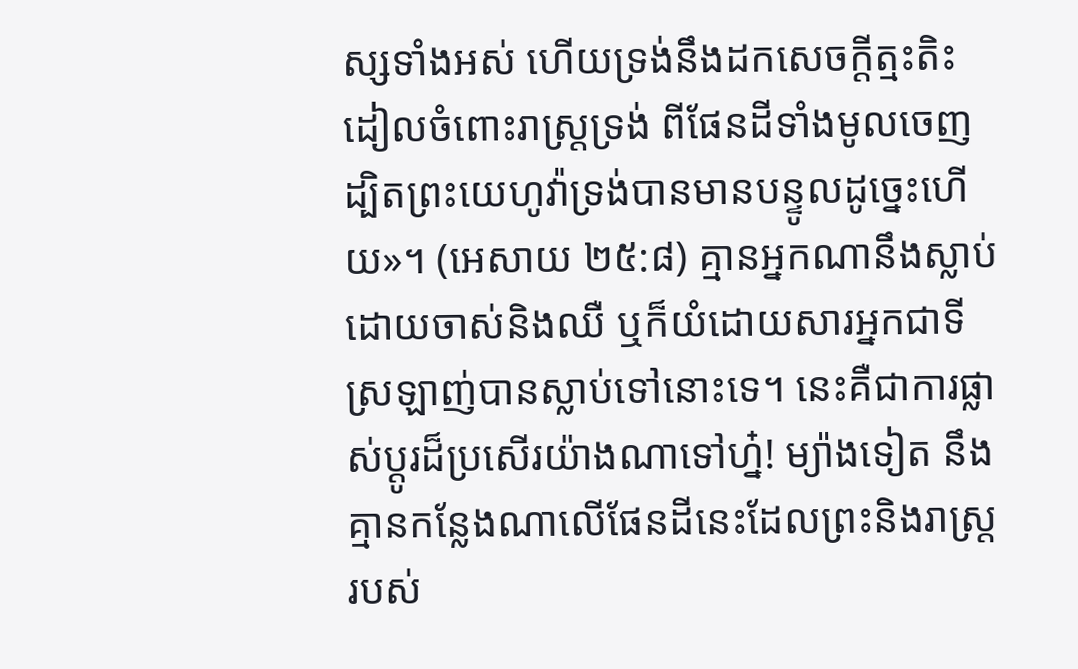ស្សទាំងអស់ ហើយទ្រង់នឹងដកសេចក្ដីត្មះតិះដៀលចំពោះរាស្ត្រទ្រង់ ពីផែនដីទាំងមូលចេញ ដ្បិតព្រះយេហូវ៉ាទ្រង់បានមានបន្ទូលដូច្នេះហើយ»។ (អេសាយ ២៥:៨) គ្មានអ្នកណានឹងស្លាប់ដោយចាស់និងឈឺ ឬក៏យំដោយសារអ្នកជាទីស្រឡាញ់បានស្លាប់ទៅនោះទេ។ នេះគឺជាការផ្លាស់ប្ដូរដ៏ប្រសើរយ៉ាងណាទៅហ្ន៎! ម្យ៉ាងទៀត នឹងគ្មានកន្លែងណាលើផែនដីនេះដែលព្រះនិងរាស្ត្ររបស់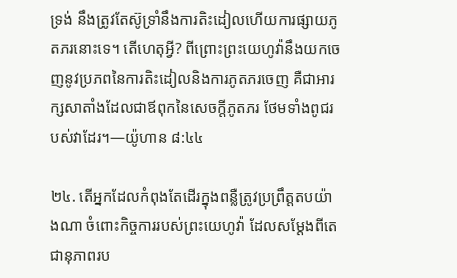ទ្រង់ នឹងត្រូវតែស៊ូទ្រាំនឹងការតិះដៀលហើយការផ្សាយភូតភរនោះទេ។ តើហេតុអ្វី? ពីព្រោះព្រះយេហូវ៉ានឹងយកចេញនូវប្រភពនៃការតិះដៀលនិងការភូតភរចេញ គឺជាអារក្សសាតាំងដែលជាឪពុកនៃសេចក្ដីភូតភរ ថែមទាំងពូជរបស់វាដែរ។—យ៉ូហាន ៨:៤៤

២៤. តើអ្នកដែលកំពុងតែដើរក្នុងពន្លឺត្រូវប្រព្រឹត្តតបយ៉ាងណា ចំពោះកិច្ចការរបស់ព្រះយេហូវ៉ា ដែលសម្ដែងពីតេជានុភាពរប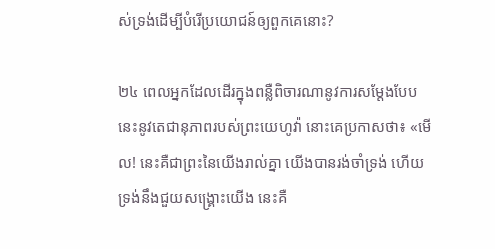ស់ទ្រង់ដើម្បីបំរើប្រយោជន៍ឲ្យពួកគេនោះ?

២៤ ពេលអ្នកដែលដើរក្នុងពន្លឺពិចារណានូវការសម្ដែងបែបនេះនូវតេជានុភាពរបស់ព្រះយេហូវ៉ា នោះគេប្រកាសថា៖ «មើល! នេះគឺជាព្រះនៃយើងរាល់គ្នា យើងបានរង់ចាំទ្រង់ ហើយទ្រង់នឹងជួយសង្គ្រោះយើង នេះគឺ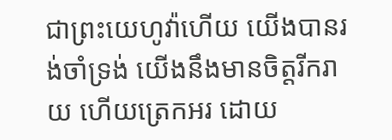ជាព្រះយេហូវ៉ាហើយ យើងបានរង់ចាំទ្រង់ យើងនឹងមានចិត្តរីករាយ ហើយត្រេកអរ ដោយ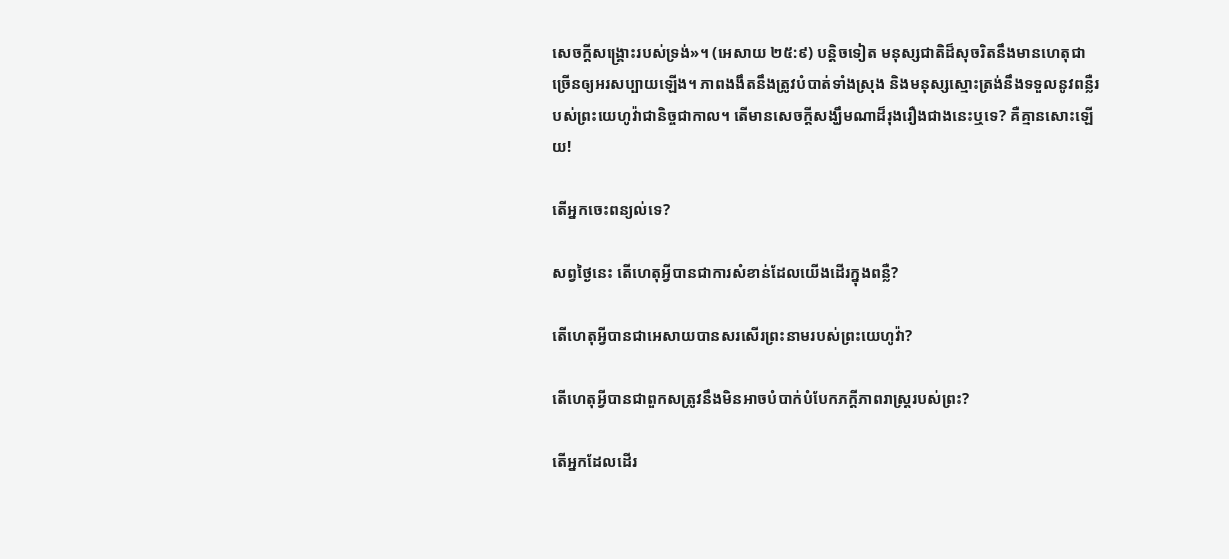សេចក្ដីសង្គ្រោះរបស់ទ្រង់»។ (អេសាយ ២៥:៩) បន្ដិចទៀត មនុស្សជាតិដ៏សុចរិតនឹងមានហេតុជាច្រើនឲ្យអរសប្បាយឡើង។ ភាពងងឹតនឹងត្រូវបំបាត់ទាំងស្រុង និងមនុស្សស្មោះត្រង់នឹងទទួលនូវពន្លឺរបស់ព្រះយេហូវ៉ាជានិច្ចជាកាល។ តើមានសេចក្ដីសង្ឃឹមណាដ៏រុងរឿងជាងនេះឬទេ? គឺគ្មានសោះឡើយ!

តើអ្នកចេះពន្យល់ទេ?

សព្វថ្ងៃនេះ តើហេតុអ្វីបានជាការសំខាន់ដែលយើងដើរក្នុងពន្លឺ?

តើហេតុអ្វីបានជាអេសាយបានសរសើរព្រះនាមរបស់ព្រះយេហូវ៉ា?

តើហេតុអ្វីបានជាពួកសត្រូវនឹងមិនអាចបំបាក់បំបែកភក្ដីភាពរាស្ត្ររបស់ព្រះ?

តើអ្នកដែលដើរ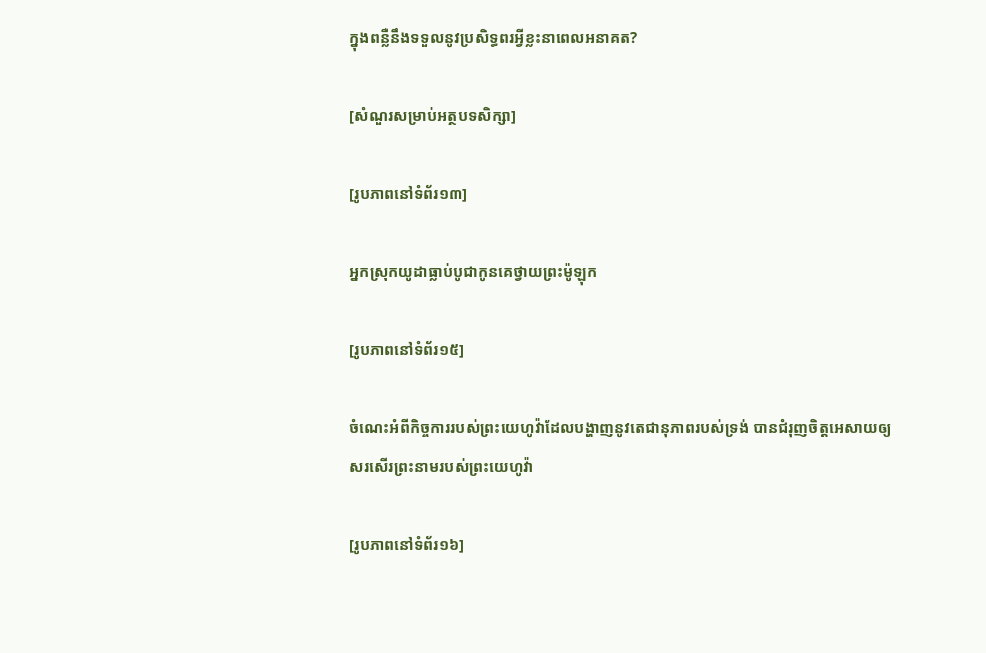ក្នុងពន្លឺនឹងទទួលនូវប្រសិទ្ធពរអ្វីខ្លះនាពេលអនាគត?

[សំណួរសម្រាប់អត្ថបទសិក្សា]

[រូបភាពនៅទំព័រ១៣]

អ្នកស្រុកយូដាធ្លាប់បូជាកូនគេថ្វាយព្រះម៉ូឡុក

[រូបភាពនៅទំព័រ១៥]

ចំណេះអំពីកិច្ចការរបស់ព្រះយេហូវ៉ាដែលបង្ហាញនូវតេជានុភាពរបស់ទ្រង់ បានជំរុញចិត្តអេសាយឲ្យសរសើរព្រះនាមរបស់ព្រះយេហូវ៉ា

[រូបភាពនៅទំព័រ១៦]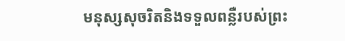មនុស្សសុចរិតនិងទទួលពន្លឺរបស់ព្រះ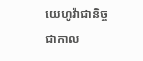យេហូវ៉ាជានិច្ចជាកាល